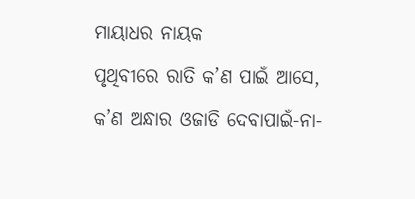ମାୟାଧର ନାୟକ
ପୃଥିବୀରେ ରାତି କ’ଣ ପାଇଁ ଆସେ, କ’ଣ ଅନ୍ଧାର ଓଜାଡି ଦେବାପାଇଁ-ନା-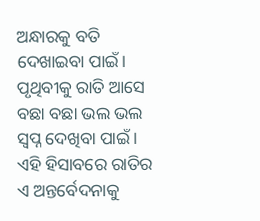ଅନ୍ଧାରକୁ ବତି ଦେଖାଇବା ପାଇଁ। ପୃଥିବୀକୁ ରାତି ଆସେ ବଛା ବଛା ଭଲ ଭଲ ସ୍ଵପ୍ନ ଦେଖିବା ପାଇଁ । ଏହି ହିସାବରେ ରାତିର ଏ ଅନ୍ତର୍ବେଦନାକୁ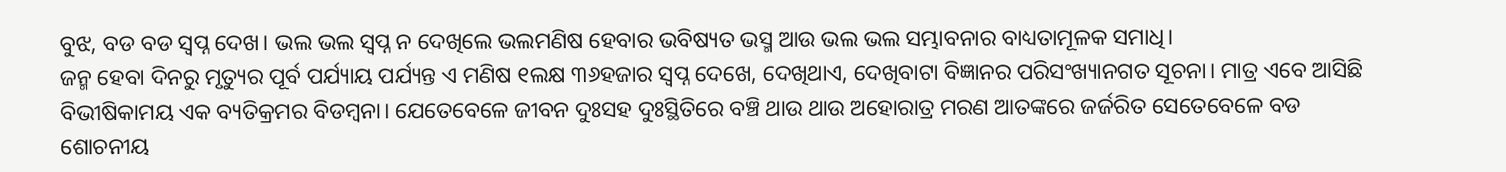ବୁଝ, ବଡ ବଡ ସ୍ଵପ୍ନ ଦେଖ। ଭଲ ଭଲ ସ୍ଵପ୍ନ ନ ଦେଖିଲେ ଭଲମଣିଷ ହେବାର ଭବିଷ୍ୟତ ଭସ୍ମ ଆଉ ଭଲ ଭଲ ସମ୍ଭାବନାର ବାଧ୍ୟତାମୂଳକ ସମାଧି।
ଜନ୍ମ ହେବା ଦିନରୁ ମୃତ୍ୟୁର ପୂର୍ବ ପର୍ଯ୍ୟାୟ ପର୍ଯ୍ୟନ୍ତ ଏ ମଣିଷ ୧ଲକ୍ଷ ୩୬ହଜାର ସ୍ଵପ୍ନ ଦେଖେ, ଦେଖିଥାଏ, ଦେଖିବାଟା ବିଜ୍ଞାନର ପରିସଂଖ୍ୟାନଗତ ସୂଚନା। ମାତ୍ର ଏବେ ଆସିଛି ବିଭୀଷିକାମୟ ଏକ ବ୍ୟତିକ୍ରମର ବିଡମ୍ବନା। ଯେତେବେଳେ ଜୀବନ ଦୁଃସହ ଦୁଃସ୍ଥିତିରେ ବଞ୍ଚି ଥାଉ ଥାଉ ଅହୋରାତ୍ର ମରଣ ଆତଙ୍କରେ ଜର୍ଜରିତ ସେତେବେଳେ ବଡ ଶୋଚନୀୟ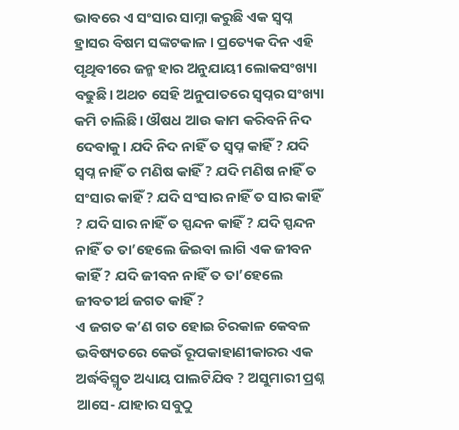ଭାବରେ ଏ ସଂସାର ସାମ୍ନା କରୁଛି ଏକ ସ୍ଵପ୍ନ ହ୍ରାସର ବିଷମ ସଙ୍କଟକାଳ। ପ୍ରତ୍ୟେକ ଦିନ ଏହି ପୃଥିବୀରେ ଜନ୍ମ ହାର ଅନୁଯାୟୀ ଲୋକସଂଖ୍ୟା ବଢୁଛି। ଅଥଚ ସେହି ଅନୁପାତରେ ସ୍ବପ୍ନର ସଂଖ୍ୟା କମି ଚାଲିଛି। ଔଷଧ ଆଉ କାମ କରିବନି ନିଦ ଦେବାକୁ। ଯଦି ନିଦ ନାହିଁ ତ ସ୍ବପ୍ନ କାହିଁ ? ଯଦି ସ୍ବପ୍ନ ନାହିଁ ତ ମଣିଷ କାହିଁ ? ଯଦି ମଣିଷ ନାହିଁ ତ ସଂସାର କାହିଁ ? ଯଦି ସଂସାର ନାହିଁ ତ ସାର କାହିଁ ? ଯଦି ସାର ନାହିଁ ତ ସ୍ପନ୍ଦନ କାହିଁ ? ଯଦି ସ୍ପନ୍ଦନ ନାହିଁ ତ ତା’ହେଲେ ଜିଇବା ଲାଗି ଏକ ଜୀବନ କାହିଁ ? ଯଦି ଜୀବନ ନାହିଁ ତ ତା’ହେଲେ ଜୀବତୀର୍ଥ ଜଗତ କାହିଁ ?
ଏ ଜଗତ କ’ଣ ଗତ ହୋଇ ଚିରକାଳ କେବଳ ଭବିଷ୍ୟତରେ କେଉଁ ରୂପକାହାଣୀକାରର ଏକ ଅର୍ଦ୍ଧବିସ୍ମୃତ ଅଧ୍ୟାୟ ପାଲଟିଯିବ ? ଅସୁମାରୀ ପ୍ରଶ୍ନ ଆସେ- ଯାହାର ସବୁଠୁ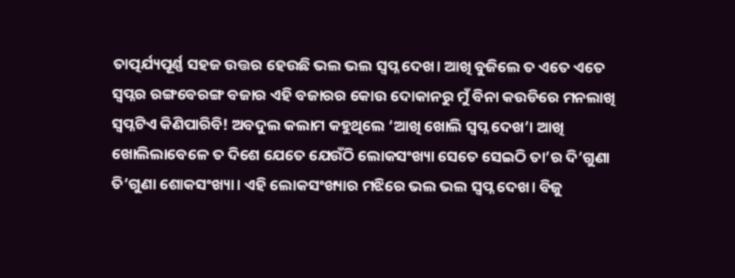ତାତ୍ପର୍ଯ୍ୟପୂର୍ଣ୍ଣ ସହଜ ଉତ୍ତର ହେଉଛି ଭଲ ଭଲ ସ୍ବପ୍ନ ଦେଖ। ଆଖି ବୁଜିଲେ ତ ଏତେ ଏତେ ସ୍ବପ୍ନର ରଙ୍ଗବେରଙ୍ଗ ବଜାର ଏହି ବଜାରର କୋଉ ଦୋକାନରୁ ମୁଁ ବିନା କଉଡିରେ ମନଲାଖି ସ୍ବପ୍ନଟିଏ କିଣିପାରିବି! ଅବଦୁଲ କଲାମ କହୁଥିଲେ ‘ଆଖି ଖୋଲି ସ୍ବପ୍ନ ଦେଖ’। ଆଖି ଖୋଲିଲାବେଳେ ତ ଦିଶେ ଯେତେ ଯେଉଁଠି ଲୋକସଂଖ୍ୟା ସେତେ ସେଇଠି ତା’ର ଦି’ଗୁଣା ତି’ଗୁଣା ଶୋକସଂଖ୍ୟା। ଏହି ଲୋକସଂଖ୍ୟାର ମଝିରେ ଭଲ ଭଲ ସ୍ବପ୍ନ ଦେଖ। ବିଜୁ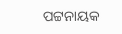ପଟ୍ଟନାୟକ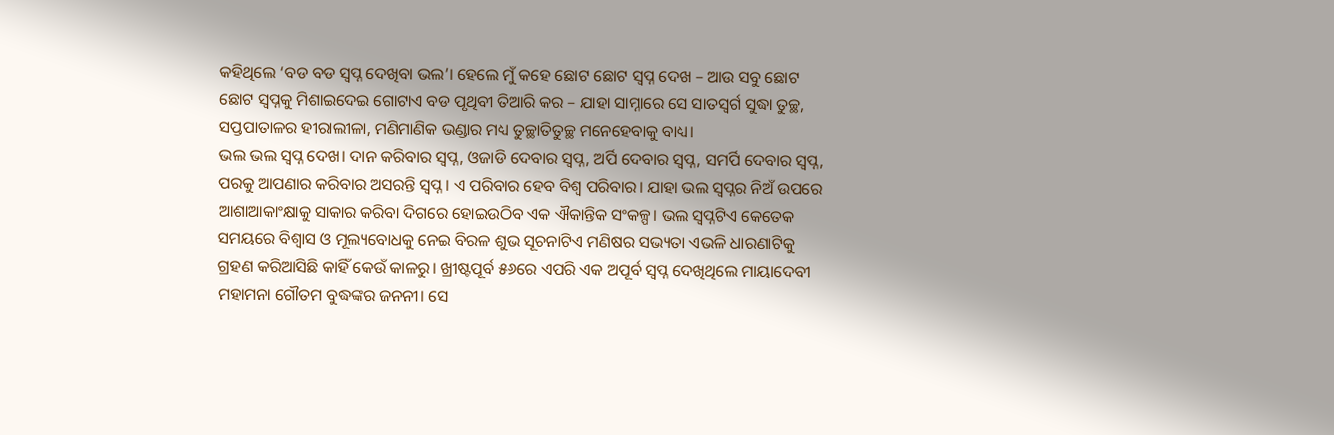କହିଥିଲେ ‘ବଡ ବଡ ସ୍ବପ୍ନ ଦେଖିବା ଭଲ’। ହେଲେ ମୁଁ କହେ ଛୋଟ ଛୋଟ ସ୍ବପ୍ନ ଦେଖ – ଆଉ ସବୁ ଛୋଟ ଛୋଟ ସ୍ବପ୍ନକୁ ମିଶାଇଦେଇ ଗୋଟାଏ ବଡ ପୃଥିବୀ ତିଆରି କର – ଯାହା ସାମ୍ନାରେ ସେ ସାତସ୍ବର୍ଗ ସୁଦ୍ଧା ତୁଚ୍ଛ, ସପ୍ତପାତାଳର ହୀରାଲୀଳା, ମଣିମାଣିକ ଭଣ୍ଡାର ମଧ୍ୟ ତୁଚ୍ଛାତିତୁଚ୍ଛ ମନେହେବାକୁ ବାଧ୍ୟ।
ଭଲ ଭଲ ସ୍ବପ୍ନ ଦେଖ। ଦାନ କରିବାର ସ୍ବପ୍ନ, ଓଜାଡି ଦେବାର ସ୍ବପ୍ନ, ଅର୍ପି ଦେବାର ସ୍ବପ୍ନ, ସମର୍ପି ଦେବାର ସ୍ବପ୍ନ, ପରକୁ ଆପଣାର କରିବାର ଅସରନ୍ତି ସ୍ବପ୍ନ। ଏ ପରିବାର ହେବ ବିଶ୍ୱ ପରିବାର। ଯାହା ଭଲ ସ୍ବପ୍ନର ନିଅଁ ଉପରେ ଆଶାଆକାଂକ୍ଷାକୁ ସାକାର କରିବା ଦିଗରେ ହୋଇଉଠିବ ଏକ ଐକାନ୍ତିକ ସଂକଳ୍ପ। ଭଲ ସ୍ବପ୍ନଟିଏ କେତେକ ସମୟରେ ବିଶ୍ୱାସ ଓ ମୂଲ୍ୟବୋଧକୁ ନେଇ ବିରଳ ଶୁଭ ସୂଚନାଟିଏ ମଣିଷର ସଭ୍ୟତା ଏଭଳି ଧାରଣାଟିକୁ ଗ୍ରହଣ କରିଆସିଛି କାହିଁ କେଉଁ କାଳରୁ। ଖ୍ରୀଷ୍ଟପୂର୍ବ ୫୬ରେ ଏପରି ଏକ ଅପୂର୍ବ ସ୍ବପ୍ନ ଦେଖିଥିଲେ ମାୟାଦେବୀ ମହାମନା ଗୌତମ ବୁଦ୍ଧଙ୍କର ଜନନୀ। ସେ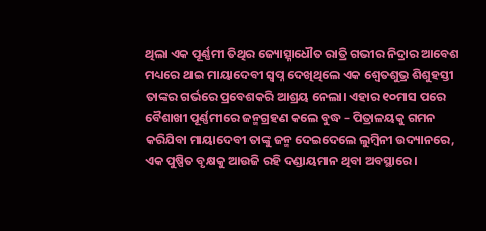ଥିଲା ଏକ ପୂର୍ଣ୍ଣମୀ ତିଥିର ଜ୍ୟୋତ୍ସ୍ନାଧୌତ ରାତ୍ରି ଗଭୀର ନିଦ୍ରାର ଆବେଶ ମଧ୍ୟରେ ଥାଇ ମାୟାଦେବୀ ସ୍ବପ୍ନ ଦେଖିଥିଲେ ଏକ ଶ୍ୱେତଶୁଭ୍ର ଶିଶୁହସ୍ତୀ ତାଙ୍କର ଗର୍ଭରେ ପ୍ରବେଶକରି ଆଶ୍ରୟ ନେଲା। ଏହାର ୧୦ମାସ ପରେ ବୈଶାଖୀ ପୂର୍ଣ୍ଣମୀରେ ଜନ୍ମଗ୍ରହଣ କଲେ ବୁଦ୍ଧ – ପିତ୍ରାଳୟକୁ ଗମନ କରିଯିବା ମାୟାଦେବୀ ତାଙ୍କୁ ଜନ୍ମ ଦେଇଦେଲେ ଲୁମ୍ବିନୀ ଉଦ୍ୟାନରେ, ଏକ ପୁଷ୍ପିତ ବୃକ୍ଷକୁ ଆଉଜି ରହି ଦଣ୍ଡାୟମାନ ଥିବା ଅବସ୍ଥାରେ।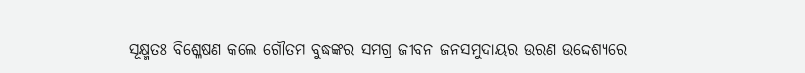ସୂକ୍ଷ୍ମତଃ ବିଶ୍ଳେଷଣ କଲେ ଗୌତମ ବୁଦ୍ଧଙ୍କର ସମଗ୍ର ଜୀବନ ଜନସମୁଦାୟର ଉରଣ ଉଦ୍ଦେଶ୍ୟରେ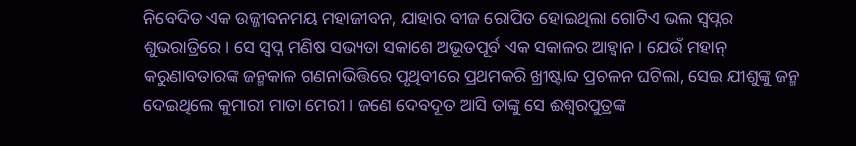ନିବେଦିତ ଏକ ଉଜ୍ଜୀବନମୟ ମହାଜୀବନ, ଯାହାର ବୀଜ ରୋପିତ ହୋଇଥିଲା ଗୋଟିଏ ଭଲ ସ୍ବପ୍ନର ଶୁଭରାତ୍ରିରେ। ସେ ସ୍ବପ୍ନ ମଣିଷ ସଭ୍ୟତା ସକାଶେ ଅଭୂତପୂର୍ବ ଏକ ସକାଳର ଆହ୍ବାନ। ଯେଉଁ ମହାନ୍ କରୁଣାବତାରଙ୍କ ଜନ୍ମକାଳ ଗଣନାଭିତ୍ତିରେ ପୃଥିବୀରେ ପ୍ରଥମକରି ଖ୍ରୀଷ୍ଟାବ୍ଦ ପ୍ରଚଳନ ଘଟିଲା, ସେଇ ଯୀଶୁଙ୍କୁ ଜନ୍ମ ଦେଇଥିଲେ କୁମାରୀ ମାତା ମେରୀ। ଜଣେ ଦେବଦୂତ ଆସି ତାଙ୍କୁ ସେ ଈଶ୍ୱରପୁତ୍ରଙ୍କ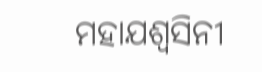ମହାଯଶ୍ୱସିନୀ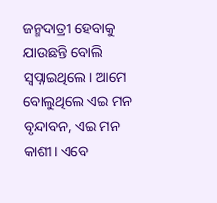ଜନ୍ମଦାତ୍ରୀ ହେବାକୁ ଯାଉଛନ୍ତି ବୋଲି ସ୍ବପ୍ନାଇଥିଲେ। ଆମେ ବୋଲୁଥିଲେ ଏଇ ମନ ବୃନ୍ଦାବନ, ଏଇ ମନ କାଶୀ। ଏବେ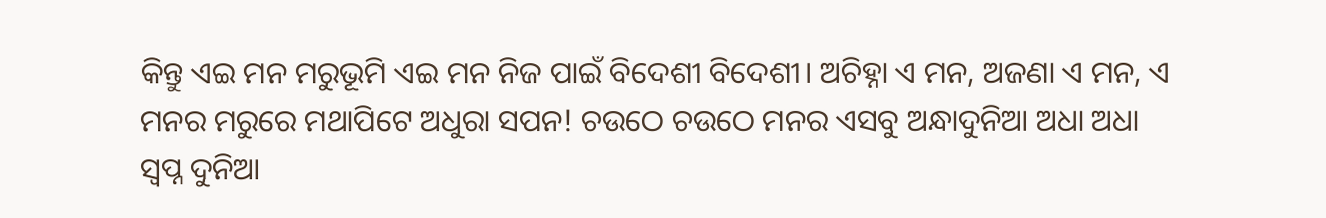କିନ୍ତୁ ଏଇ ମନ ମରୁଭୂମି ଏଇ ମନ ନିଜ ପାଇଁ ବିଦେଶୀ ବିଦେଶୀ। ଅଚିହ୍ନା ଏ ମନ, ଅଜଣା ଏ ମନ, ଏ ମନର ମରୁରେ ମଥାପିଟେ ଅଧୁରା ସପନ! ଚଉଠେ ଚଉଠେ ମନର ଏସବୁ ଅନ୍ଧାଦୁନିଆ ଅଧା ଅଧା ସ୍ବପ୍ନ ଦୁନିଆ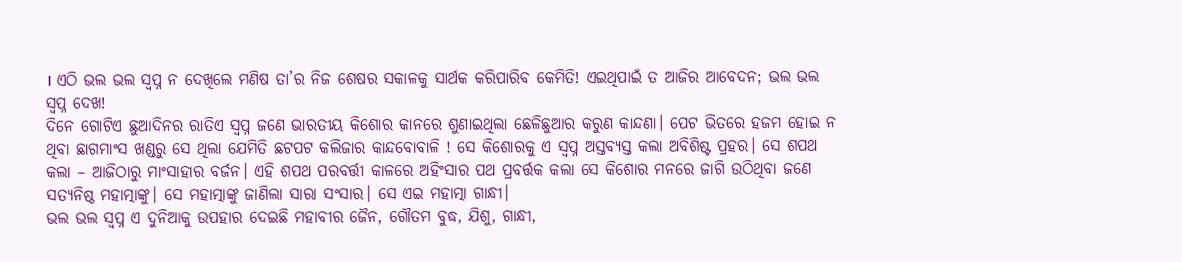। ଏଠି ଭଲ ଭଲ ସ୍ବପ୍ନ ନ ଦେଖିଲେ ମଣିଷ ତା’ର ନିଜ ଶେଷର ସକାଳକୁ ସାର୍ଥକ କରିପାରିବ କେମିତି! ଏଇଥିପାଇଁ ତ ଆଜିର ଆବେଦନ; ଭଲ ଭଲ ସ୍ବପ୍ନ ଦେଖ!
ଦିନେ ଗୋଟିଏ ଛୁଆଦିନର ରାତିଏ ସ୍ବପ୍ନ ଜଣେ ଭାରତୀୟ କିଶୋର କାନରେ ଶୁଣାଇଥିଲା ଛେଳିଛୁଆର କରୁଣ କାନ୍ଦଣା। ପେଟ ଭିତରେ ହଜମ ହୋଇ ନ ଥିବା ଛାଗମାଂସ ଖଣ୍ଡରୁ ସେ ଥିଲା ଯେମିତି ଛଟପଟ କଲିଜାର କାନ୍ଦବୋବାଳି ! ସେ କିଶୋରକୁ ଏ ସ୍ବପ୍ନ ଅସ୍ତବ୍ୟସ୍ତ କଲା ଅବିଶିଷ୍ଟ ପ୍ରହର। ସେ ଶପଥ କଲା – ଆଜିଠାରୁ ମାଂସାହାର ବର୍ଜନ। ଏହି ଶପଥ ପରବର୍ତ୍ତୀ କାଳରେ ଅହିଂସାର ପଥ ପ୍ରବର୍ତ୍ତକ କଲା ସେ କିଶୋର ମନରେ ଜାଗି ଉଠିଥିବା ଜଣେ ସତ୍ୟନିଷ୍ଠ ମହାତ୍ମାଙ୍କୁ। ସେ ମହାତ୍ମାଙ୍କୁ ଜାଣିଲା ସାରା ସଂସାର। ସେ ଏଇ ମହାତ୍ମା ଗାନ୍ଧୀ।
ଭଲ ଭଲ ସ୍ବପ୍ନ ଏ ଦୁନିଆକୁ ଉପହାର ଦେଇଛି ମହାବୀର ଜୈନ, ଗୌତମ ବୁଦ୍ଧ, ଯିଶୁ, ଗାନ୍ଧୀ,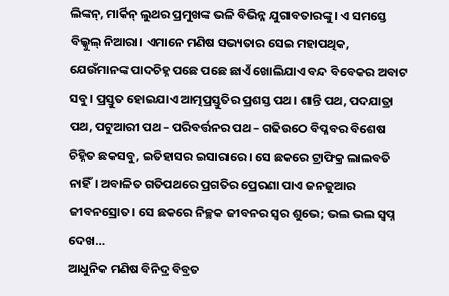ଲିଙ୍କନ୍, ମାର୍କିନ୍ ଲୁଥର ପ୍ରମୁଖଙ୍କ ଭଳି ବିଭିନ୍ନ ଯୁଗାବତାରଙ୍କୁ। ଏ ସମସ୍ତେ ବିଲ୍କୁଲ୍ ନିଆରା। ଏମାନେ ମଣିଷ ସଭ୍ୟତାର ସେଇ ମହାପଥିକ, ଯେଉଁମାନଙ୍କ ପାଦଚିହ୍ନ ପଛେ ପଛେ ଛାଏଁ ଖୋଲିଯାଏ ବନ୍ଦ ବିବେକର ଅବାଟ ସବୁ। ପ୍ରସ୍ତୁତ ହୋଇଯାଏ ଆତ୍ମପ୍ରସ୍ତୁତିର ପ୍ରଶସ୍ତ ପଥ। ଶାନ୍ତି ପଥ, ପଦଯାତ୍ରା ପଥ, ପଟୁଆରୀ ପଥ – ପରିବର୍ତ୍ତନର ପଥ – ଗଢିଉଠେ ବିପ୍ଳବର ବିଶେଷ ଚିହ୍ନିତ ଛକସବୁ, ଇତିହାସର ଇସାରାରେ। ସେ ଛକରେ ଟ୍ରାଫିକ୍ର ଲାଲବତି ନାହିଁ। ଅବାଳିତ ଗତିପଥରେ ପ୍ରଗତିର ପ୍ରେରଣା ପାଏ ଜନଜୁଆର ଜୀବନସ୍ରୋତ। ସେ ଛକରେ ନିଚ୍ଛକ ଜୀବନର ସ୍ବର ଶୁଭେ; ଭଲ ଭଲ ସ୍ବପ୍ନ ଦେଖ…
ଆଧୁନିକ ମଣିଷ ବିନିଦ୍ର ବିବ୍ରତ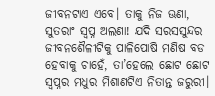ଜୀବନଟାଏ ଏବେ। ତାକୁ ନିଜ ଊଣା, ସୁତରାଂ ସ୍ବପ୍ନ ଅଲଣା! ଯଦି ସରସସୁନ୍ଦର ଜୀବନଶୈଳୀଟିକୁ ପାଳିପୋଷି ମଣିଷ ବଡ ହେବାକୁ ଚାହେଁ, ତା’ହେଲେ ଛୋଟ ଛୋଟ ସ୍ବପ୍ନର ମଧୁର ମିଶାଣଟିଏ ନିତାନ୍ତ ଜରୁରୀ।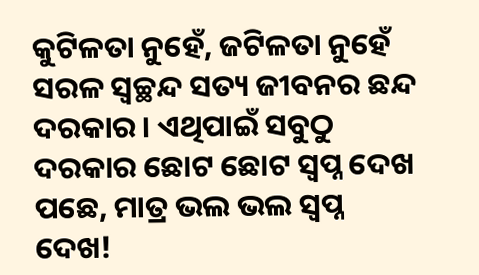କୁଟିଳତା ନୁହେଁ, ଜଟିଳତା ନୁହେଁ ସରଳ ସ୍ବଚ୍ଛନ୍ଦ ସତ୍ୟ ଜୀବନର ଛନ୍ଦ ଦରକାର। ଏଥିପାଇଁ ସବୁଠୁ ଦରକାର ଛୋଟ ଛୋଟ ସ୍ବପ୍ନ ଦେଖ ପଛେ, ମାତ୍ର ଭଲ ଭଲ ସ୍ବପ୍ନ ଦେଖ!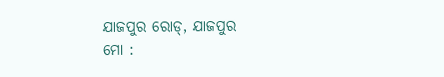ଯାଜପୁର ରୋଡ୍, ଯାଜପୁର
ମୋ :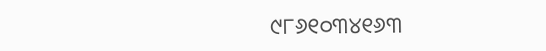୯୮୬୧୦୩୪୧୬୩